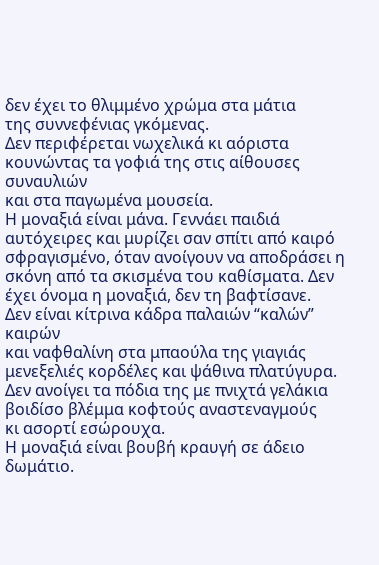δεν έχει το θλιμμένο χρώμα στα μάτια
της συννεφένιας γκόμενας.
Δεν περιφέρεται νωχελικά κι αόριστα
κουνώντας τα γοφιά της στις αίθουσες συναυλιών
και στα παγωμένα μουσεία.
Η μοναξιά είναι μάνα. Γεννάει παιδιά αυτόχειρες και μυρίζει σαν σπίτι από καιρό σφραγισμένο, όταν ανοίγουν να αποδράσει η σκόνη από τα σκισμένα του καθίσματα. Δεν έχει όνομα η μοναξιά, δεν τη βαφτίσανε.
Δεν είναι κίτρινα κάδρα παλαιών “καλών” καιρών
και ναφθαλίνη στα μπαούλα της γιαγιάς
μενεξελιές κορδέλες και ψάθινα πλατύγυρα.
Δεν ανοίγει τα πόδια της με πνιχτά γελάκια
βοιδίσο βλέμμα κοφτούς αναστεναγμούς
κι ασορτί εσώρουχα.
Η μοναξιά είναι βουβή κραυγή σε άδειο δωμάτιο.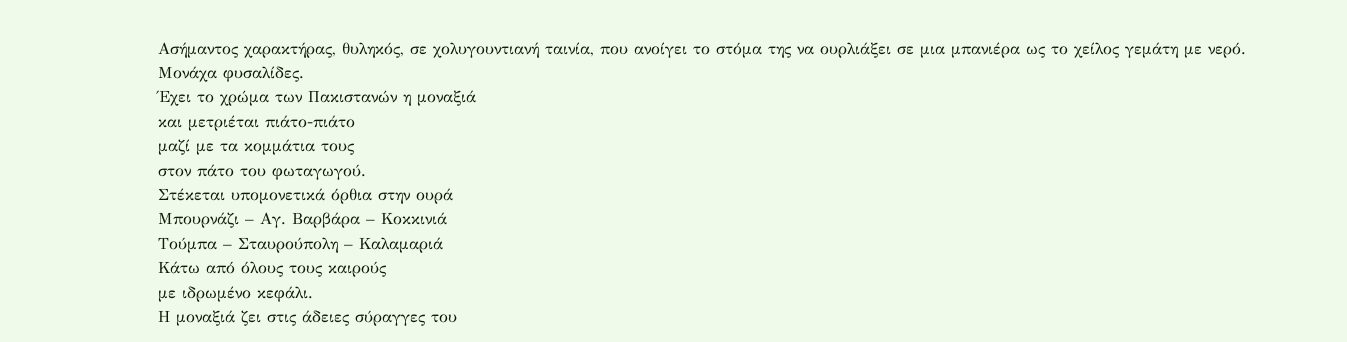Ασήμαντος χαρακτήρας, θυληκός, σε χολυγουντιανή ταινία, που ανοίγει το στόμα της να ουρλιάξει σε μια μπανιέρα ως το χείλος γεμάτη με νερό.
Μονάχα φυσαλίδες.
Έχει το χρώμα των Πακιστανών η μοναξιά
και μετριέται πιάτο-πιάτο
μαζί με τα κομμάτια τους
στον πάτο του φωταγωγού.
Στέκεται υπομονετικά όρθια στην ουρά
Μπουρνάζι – Αγ. Βαρβάρα – Κοκκινιά
Τούμπα – Σταυρούπολη – Καλαμαριά
Κάτω από όλους τους καιρούς
με ιδρωμένο κεφάλι.
Η μοναξιά ζει στις άδειες σύραγγες του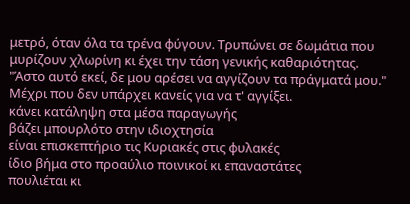μετρό, όταν όλα τα τρένα φύγουν. Τρυπώνει σε δωμάτια που μυρίζουν χλωρίνη κι έχει την τάση γενικής καθαριότητας. "Άστο αυτό εκεί, δε μου αρέσει να αγγίζουν τα πράγματά μου." Μέχρι που δεν υπάρχει κανείς για να τ' αγγίξει.
κάνει κατάληψη στα μέσα παραγωγής
βάζει μπουρλότο στην ιδιοχτησία
είναι επισκεπτήριο τις Κυριακές στις φυλακές
ίδιο βήμα στο προαύλιο ποινικοί κι επαναστάτες
πουλιέται κι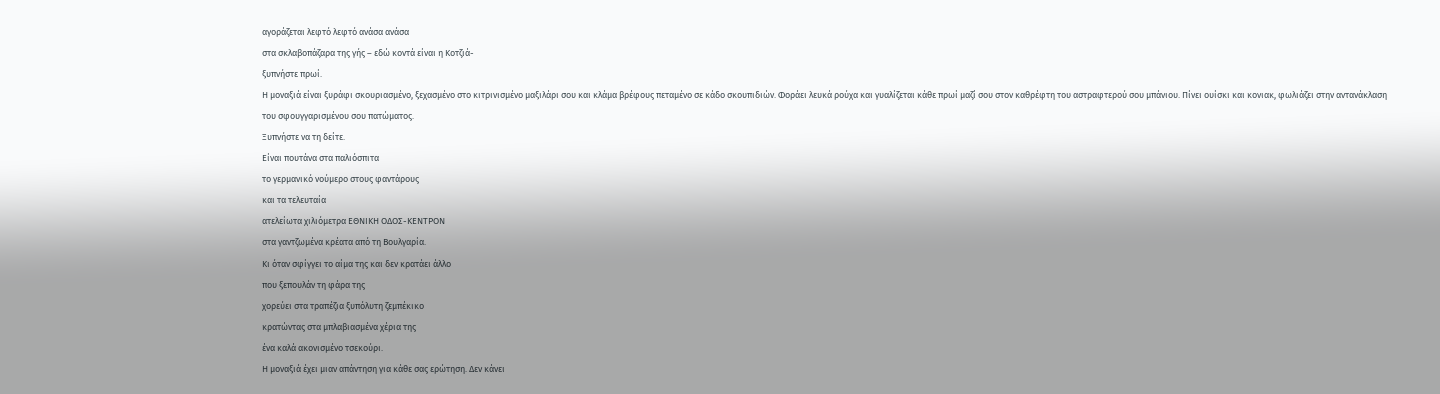αγοράζεται λεφτό λεφτό ανάσα ανάσα
στα σκλαβοπάζαρα της γής – εδώ κοντά είναι η Κοτζιά-
ξυπνήστε πρωί.
Η μοναξιά είναι ξυράφι σκουριασμένο, ξεχασμένο στο κιτρινισμένο μαξιλάρι σου και κλάμα βρέφους πεταμένο σε κάδο σκουπιδιών. Φοράει λευκά ρούχα και γυαλίζεται κάθε πρωί μαζί σου στον καθρέφτη του αστραφτερού σου μπάνιου. Πίνει ουίσκι και κονιακ, φωλιάζει στην αντανάκλαση του σφουγγαρισμένου σου πατώματος.
Ξυπνήστε να τη δείτε.
Είναι πουτάνα στα παλιόσπιτα
το γερμανικό νούμερο στους φαντάρους
και τα τελευταία
ατελείωτα χιλιόμετρα ΕΘΝΙΚΗ ΟΔΟΣ-ΚΕΝΤΡΟΝ
στα γαντζωμένα κρέατα από τη Βουλγαρία.
Κι όταν σφίγγει το αίμα της και δεν κρατάει άλλο
που ξεπουλάν τη φάρα της
χορεύει στα τραπέζια ξυπόλυτη ζεμπέκικο
κρατώντας στα μπλαβιασμένα χέρια της
ένα καλά ακονισμένο τσεκούρι.
Η μοναξιά έχει μιαν απάντηση για κάθε σας ερώτηση. Δεν κάνει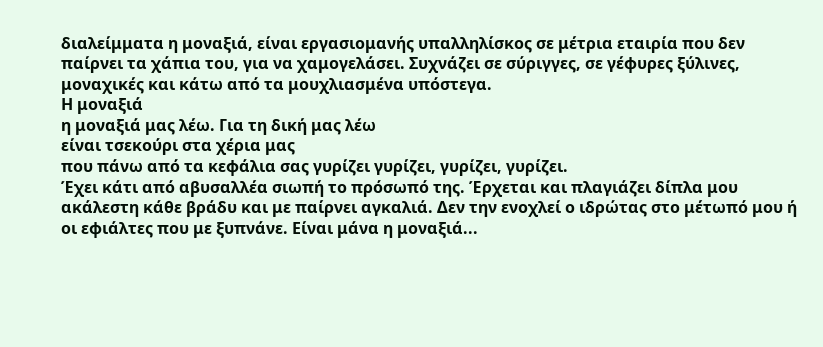διαλείμματα η μοναξιά, είναι εργασιομανής υπαλληλίσκος σε μέτρια εταιρία που δεν παίρνει τα χάπια του, για να χαμογελάσει. Συχνάζει σε σύριγγες, σε γέφυρες ξύλινες, μοναχικές και κάτω από τα μουχλιασμένα υπόστεγα.
Η μοναξιά
η μοναξιά μας λέω. Για τη δική μας λέω
είναι τσεκούρι στα χέρια μας
που πάνω από τα κεφάλια σας γυρίζει γυρίζει, γυρίζει, γυρίζει.
Έχει κάτι από αβυσαλλέα σιωπή το πρόσωπό της. Έρχεται και πλαγιάζει δίπλα μου ακάλεστη κάθε βράδυ και με παίρνει αγκαλιά. Δεν την ενοχλεί ο ιδρώτας στο μέτωπό μου ή οι εφιάλτες που με ξυπνάνε. Είναι μάνα η μοναξιά...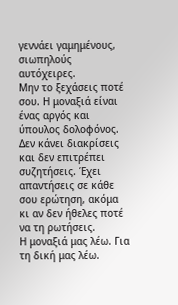γεννάει γαμημένους, σιωπηλούς αυτόχειρες.
Μην το ξεχάσεις ποτέ σου. Η μοναξιά είναι ένας αργός και ύπουλος δολοφόνος. Δεν κάνει διακρίσεις και δεν επιτρέπει συζητήσεις. Έχει απαντήσεις σε κάθε σου ερώτηση, ακόμα κι αν δεν ήθελες ποτέ να τη ρωτήσεις.
Η μοναξιά μας λέω. Για τη δική μας λέω.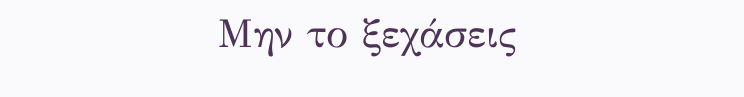Μην το ξεχάσεις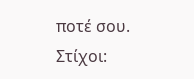ποτέ σου.
Στίχοι: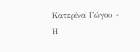Κατερίνα Γώγου - Η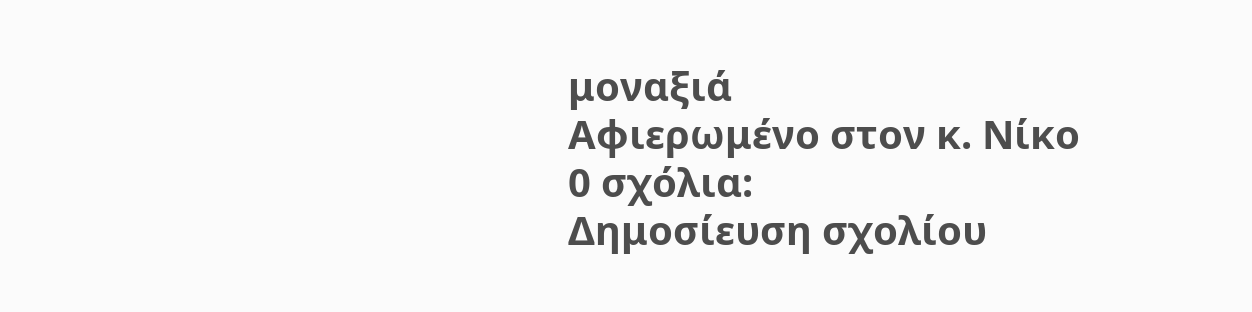μοναξιά
Αφιερωμένο στον κ. Νίκο
0 σχόλια:
Δημοσίευση σχολίου